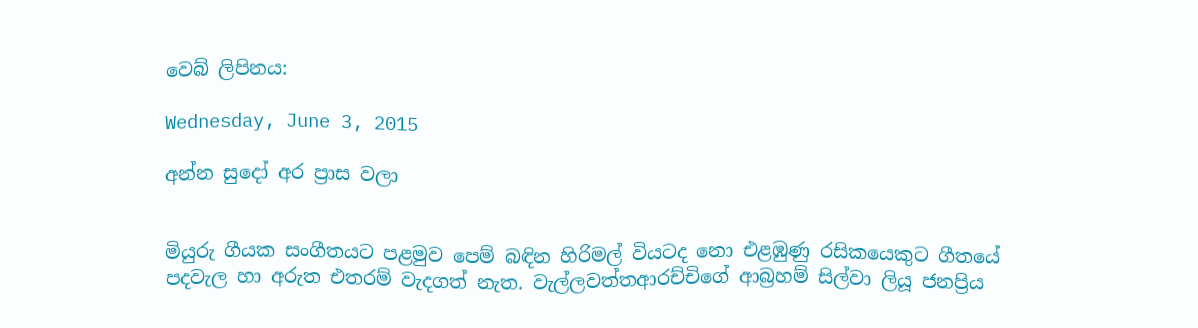වෙබ් ලිපිනය:

Wednesday, June 3, 2015

අන්න සුදෝ අර ප්‍රාස වලා


මියුරු ගීයක සංගීතයට පළමුව පෙම් බඳින හිරිමල් වියටද නො එළඹුණු රසිකයෙකුට ගීතයේ පදවැල හා අරුත එතරම් වැදගත් නැත. වැල්ලවත්තආරච්චිගේ ආබ්‍රහම් සිල්වා ලියූ ජනප්‍රිය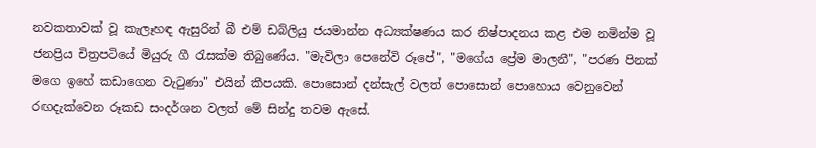නවකතාවක් වූ කැලෑහඳ ඇසුරින් බී එම් ඩබ්ලියු ජයමාන්න අධ්‍යක්ෂණය කර නිෂ්පාදනය කළ එම නමින්ම වූ ජනප්‍රිය චිත්‍රපටියේ මියුරු ගී රැසක්ම තිබුණේය. "මැවිලා පෙනේවි රූපේ", "මගේය ප්‍රේම මාලනී", "පරණ පිනක් මගෙ ඉහේ කඩාගෙන වැටුණා" එයින් කීපයකි. පොසොන් දන්සැල් වලත් පොසොන් පොහොය වෙනුවෙන් රඟදැක්වෙන රූකඩ සංදර්ශන වලත් මේ සින්දු තවම ඇසේ.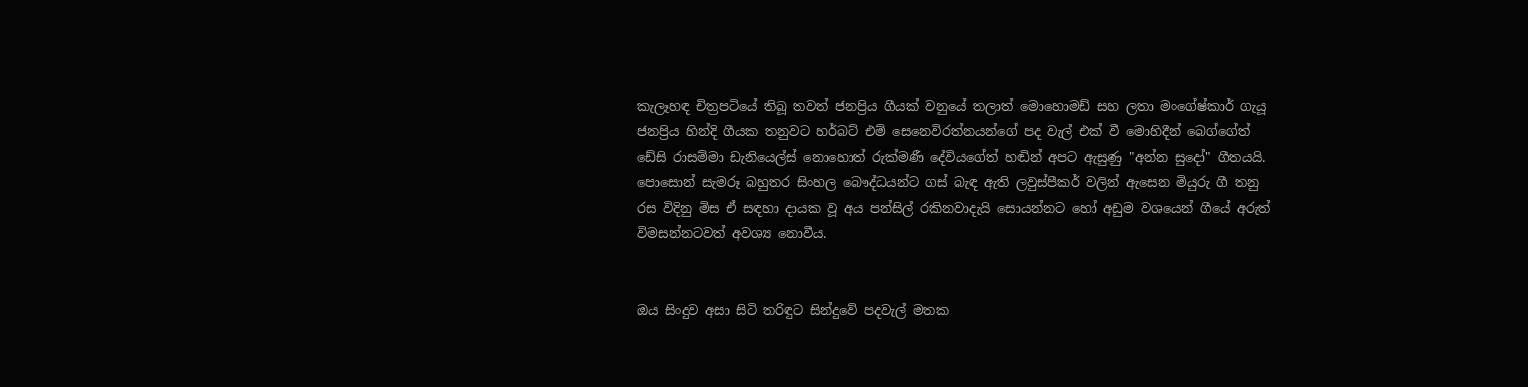කැලෑහඳ චිත්‍රපටියේ තිබූ තවත් ජනප්‍රිය ගීයක් වනුයේ තලාත් මොහොමඩ් සහ ලතා මංගේෂ්කාර් ගැයූ ජනප්‍රිය හින්දි ගීයක තනුවට හර්බට් එම් සෙනෙවිරත්නයන්ගේ පද වැල් එක් වී මොහිදීන් බෙග්ගේත් ඩේසි රාසම්මා ඩැනියෙල්ස් නොහොත් රුක්මණී දේවියගේත් හඬින් අපට ඇසුණු "අන්න සුදෝ" ගීතයයි. පොසොන් සැමරූ බහුතර සිංහල බෞද්ධයන්ට ගස් බැඳ ඇති ලවුස්පීකර් වලින් ඇසෙන මියුරු ගී තනු රස විදිනු මිස ඒ සඳහා දායක වූ අය පන්සිල් රකිනවාදැයි සොයන්නට හෝ අඩුම වශයෙන් ගීයේ අරුත් විමසන්නටවත් අවශ්‍ය නොවීය.


ඔය සිංදුව අසා සිටි තරිඳුට සින්දුවේ පදවැල් මතක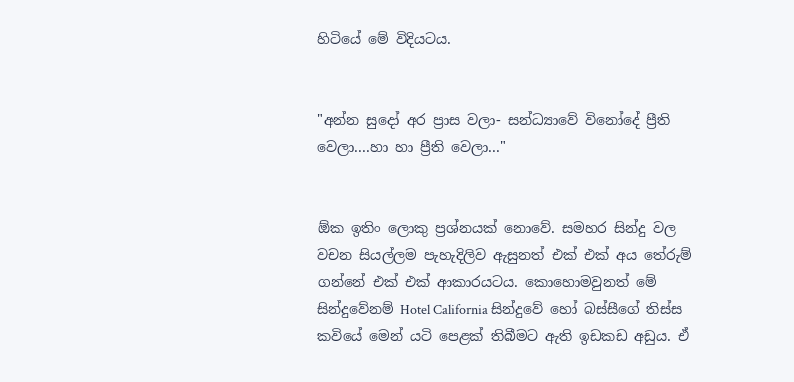හිටියේ මේ විදියටය.


"අන්න සුදෝ අර ප්‍රාස වලා- සන්ධ්‍යාවේ විනෝදේ ප්‍රීති වෙලා....හා හා ප්‍රීති වෙලා..."


ඕක ඉතිං ලොකු ප්‍රශ්නයක් නොවේ. සමහර සින්දු වල වචන සියල්ලම පැහැදිලිව ඇසුනත් එක් එක් අය තේරුම් ගන්නේ එක් එක් ආකාරයටය. කොහොමවුනත් මේ සින්දුවේනම් Hotel California සින්දුවේ හෝ බස්සීගේ තිස්ස කවියේ මෙන් යටි පෙළක් තිබීමට ඇති ඉඩකඩ අඩුය. ඒ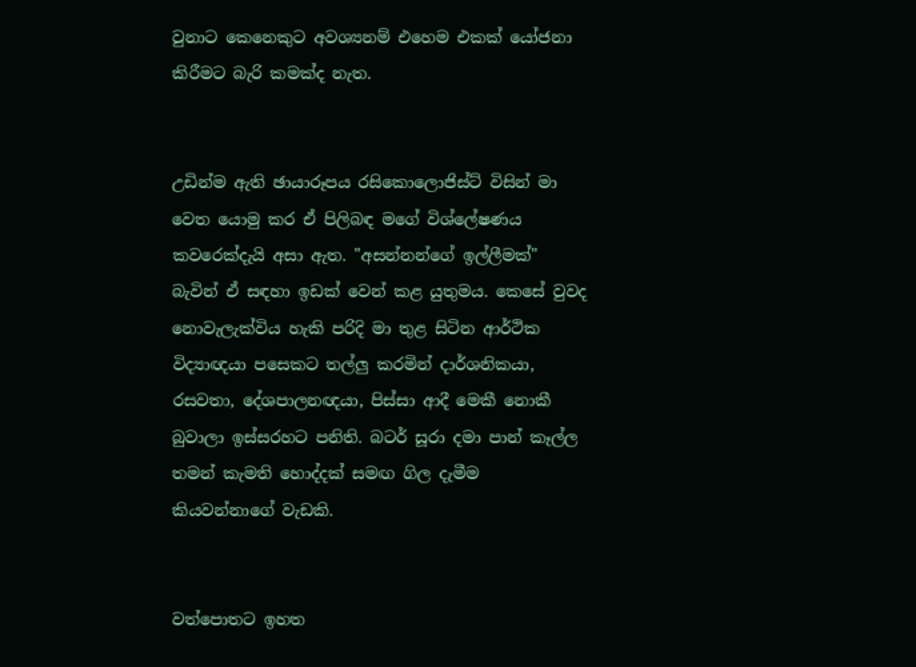වුනාට කෙනෙකුට අවශ්‍යනම් එහෙම එකක් යෝජනා කිරීමට බැරි කමක්ද නැත.


උඩින්ම ඇති ඡායාරූපය රසිකොලොජිස්ට් විසින් මා වෙත යොමු කර ඒ පිලිබඳ මගේ විශ්ලේෂණය කවරෙක්දැයි අසා ඇත. "අසන්නන්ගේ ඉල්ලීමක්" බැවින් ඒ සඳහා ඉඩක් වෙන් කළ යුතුමය. කෙසේ වුවද නොවැලැක්විය හැකි පරිදි මා තුළ සිටින ආර්ථික විද්‍යාඥයා පසෙකට තල්ලු කරමින් දාර්ශනිකයා, රසවතා, දේශපාලනඥයා, පිස්සා ආදී මෙකී නොකී බුවාලා ඉස්සරහට පනිති. බටර් සූරා දමා පාන් කෑල්ල තමන් කැමති හොද්දක් සමඟ ගිල දැමීම කියවන්නාගේ වැඩකි.


වත්පොතට ඉහත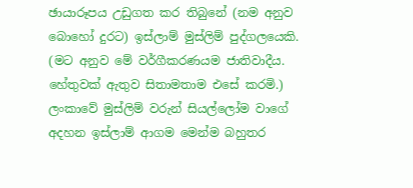ඡායාරූපය උඩුගත කර තිබුනේ (නම අනුව බොහෝ දුරට) ඉස්ලාම් මුස්ලිම් පුද්ගලයෙකි. (මට අනුව මේ වර්ගීකරණයම ජාතිවාදීය. හේතුවක් ඇතුව සිතාමතාම එසේ කරමි.) ලංකාවේ මුස්ලිම් වරුන් සියල්ලෝම වාගේ අදහන ඉස්ලාම් ආගම මෙන්ම බහුතර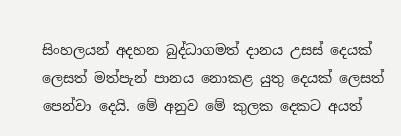සිංහලයන් අදහන බුද්ධාගමත් දානය උසස් දෙයක් ලෙසත් මත්පැන් පානය නොකළ යුතු දෙයක් ලෙසත් පෙන්වා දෙයි. මේ අනුව මේ කුලක දෙකට අයත්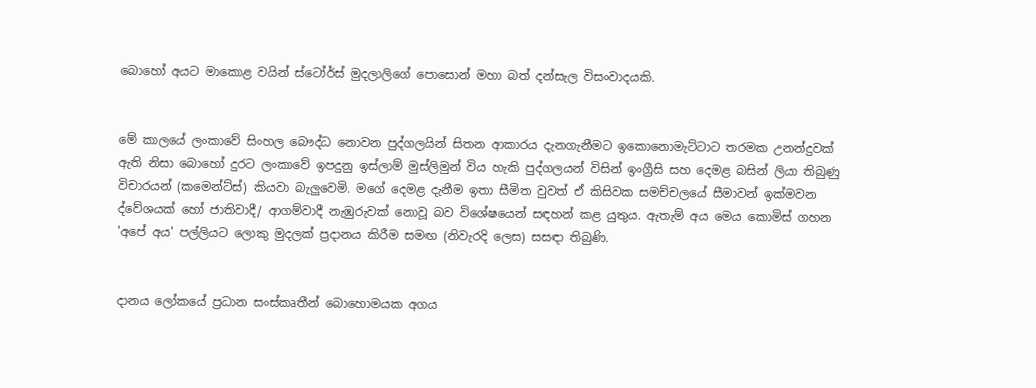බොහෝ අයට මාකොළ වයින් ස්ටෝර්ස් මුදලාලිගේ පොසොන් මහා බත් දන්සැල විසංවාදයකි.


මේ කාලයේ ලංකාවේ සිංහල බෞද්ධ නොවන පුද්ගලයින් සිතන ආකාරය දැනගැනීමට ඉකොනොමැට්ටාට තරමක උනන්දුවක් ඇති නිසා බොහෝ දුරට ලංකාවේ ඉපදුනු ඉස්ලාම් මුස්ලිමුන් විය හැකි පුද්ගලයන් විසින් ඉංග්‍රීසි සහ දෙමළ බසින් ලියා තිබුණු විචාරයන් (කමෙන්ට්ස්) කියවා බැලුවෙමි. මගේ දෙමළ දැනීම ඉතා සීමිත වුවත් ඒ කිසිවක සමච්චලයේ සීමාවන් ඉක්මවන ද්වේශයක් හෝ ජාතිවාදී/ ආගම්වාදී නැඹුරුවක් නොවූ බව විශේෂයෙන් සඳහන් කළ යුතුය. ඇතැම් අය මෙය කොමිස් ගහන 'අපේ අය' පල්ලියට ලොකු මුදලක් ප්‍රදානය කිරීම සමඟ (නිවැරදි ලෙස) සසඳා තිබුණි.


දානය ලෝකයේ ප්‍රධාන සංස්කෘතීන් බොහොමයක අගය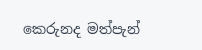කෙරුනද මත්පැන්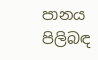පානය පිලිබඳ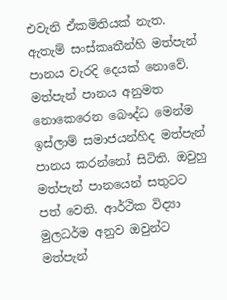එවැනි ඒකමිතියක් නැත. ඇතැම් සංස්කෘතීන්හි මත්පැන් පානය වැරදි දෙයක් නොවේ. මත්පැන් පානය අනුමත නොකෙරෙන බෞද්ධ මෙන්ම ඉස්ලාම් සමාජයන්හිද මත්පැන් පානය කරන්නෝ සිටිති. ඔවුහු මත්පැන් පානයෙන් සතුටට පත් වෙති. ආර්ථික විද්‍යා මුලධර්ම අනුව ඔවුන්ට මත්පැන්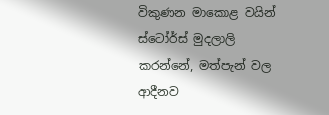විකුණන මාකොළ වයින් ස්ටෝර්ස් මුදලාලි කරන්නේ, මත්පැන් වල ආදීනව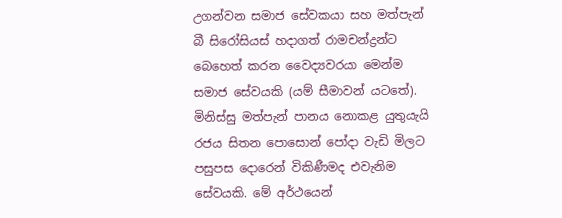උගන්වන සමාජ සේවකයා සහ මත්පැන් බී සිරෝසියස් හදාගත් රාමචන්ද්‍රන්ට බෙහෙත් කරන වෛද්‍යවරයා මෙන්ම සමාජ සේවයකි (යම් සීමාවන් යටතේ). මිනිස්සු මත්පැන් පානය නොකළ යුතුයැයි රජය සිතන පොසොන් පෝදා වැඩි මිලට පසුපස දොරෙන් විකිණීමද එවැනිම සේවයකි. මේ අර්ථයෙන්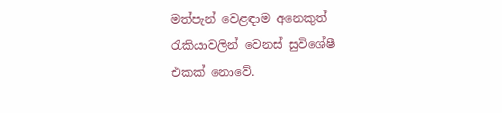මත්පැන් වෙළඳාම අනෙකුත් රැකියාවලින් වෙනස් සුවිශේෂී එකක් නොවේ.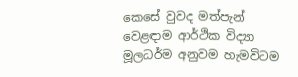කෙසේ වුවද මත්පැන් වෙළඳාම ආර්ථික විද්‍යා මූලධර්ම අනුවම හැමවිටම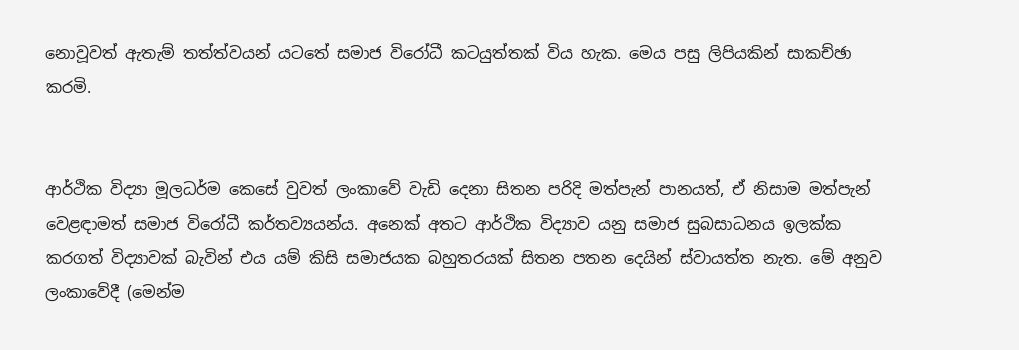නොවූවත් ඇතැම් තත්ත්වයන් යටතේ සමාජ විරෝධී කටයුත්තක් විය හැක. මෙය පසු ලිපියකින් සාකච්ඡා කරමි.


ආර්ථික විද්‍යා මූලධර්ම කෙසේ වුවත් ලංකාවේ වැඩි දෙනා සිතන පරිදි මත්පැන් පානයත්, ඒ නිසාම මත්පැන් වෙළඳාමත් සමාජ විරෝධී කර්තව්‍යයන්ය. අනෙක් අතට ආර්ථික විද්‍යාව යනු සමාජ සුබසාධනය ඉලක්ක කරගත් විද්‍යාවක් බැවින් එය යම් කිසි සමාජයක බහුතරයක් සිතන පතන දෙයින් ස්වායත්ත නැත. මේ අනුව ලංකාවේදී (මෙන්ම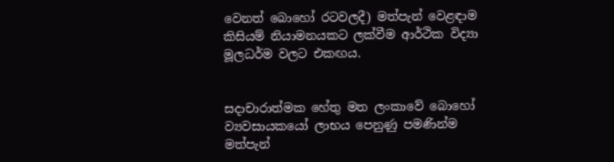වෙනත් බොහෝ රටවලදී) මත්පැන් වෙළඳාම කිසියම් නියාමනයකට ලක්වීම ආර්ථික විද්‍යා මූලධර්ම වලට එකඟය.


සදාචාරාත්මක හේතු මත ලංකාවේ බොහෝ ව්‍යවසායකයෝ ලාභය පෙනුණු පමණින්ම මත්පැන්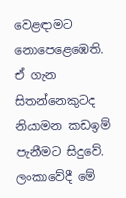වෙළඳාමට නොපෙළෙඹෙති. ඒ ගැන සිතන්නෙකුටද නියාමන කඩඉම් පැනීමට සිදුවේ. ලංකාවේදී මේ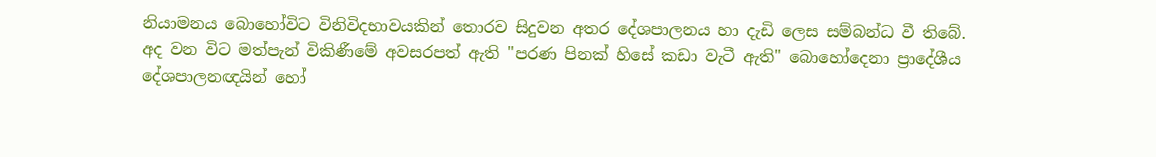නියාමනය බොහෝවිට විනිවිදභාවයකින් තොරව සිදුවන අතර දේශපාලනය හා දැඩි ලෙස සම්බන්ධ වී තිබේ. අද වන විට මත්පැන් විකිණීමේ අවසරපත් ඇති "පරණ පිනක් හිසේ කඩා වැටී ඇති" බොහෝදෙනා ප්‍රාදේශීය දේශපාලනඥයින් හෝ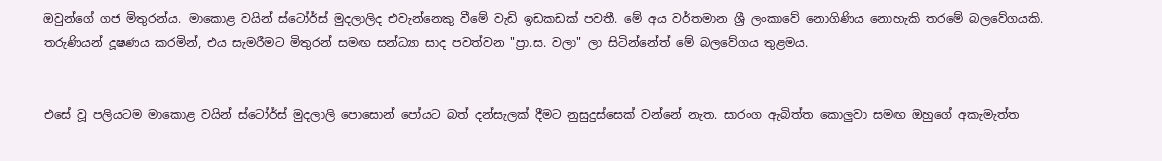ඔවුන්ගේ ගජ මිතුරන්ය. මාකොළ වයින් ස්ටෝර්ස් මුදලාලිද එවැන්නෙකු වීමේ වැඩි ඉඩකඩක් පවතී. මේ අය වර්තමාන ශ්‍රී ලංකාවේ නොගිණිය නොහැකි තරමේ බලවේගයකි. තරුණියන් දූෂණය කරමින්, එය සැමරීමට මිතුරන් සමඟ සන්ධ්‍යා සාද පවත්වන "ප්‍රා.ස. වලා" ලා සිටින්නේත් මේ බලවේගය තුළමය.


එසේ වූ පලියටම මාකොළ වයින් ස්ටෝර්ස් මුදලාලි පොසොන් පෝයට බත් දන්සැලක් දීමට නුසුදුස්සෙක් වන්නේ නැත. සාරංග ඇබිත්ත කොලුවා සමඟ ඔහුගේ අකැමැත්ත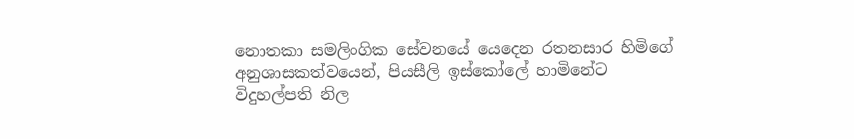නොතකා සමලිංගික සේවනයේ යෙදෙන රතනසාර හිමිගේ අනුශාසකත්වයෙන්, පියසීලි ඉස්කෝලේ හාමිනේට විදුහල්පති නිල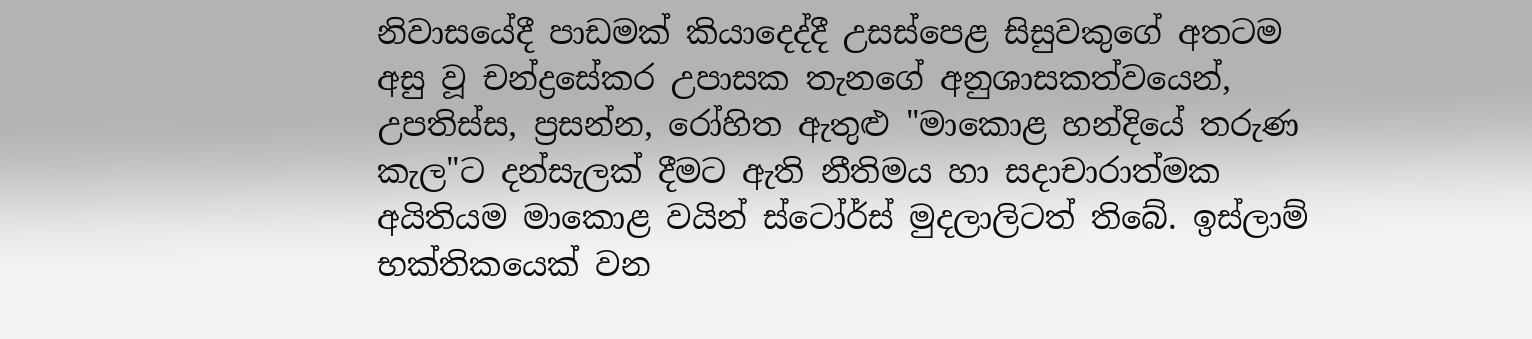නිවාසයේදී පාඩමක් කියාදෙද්දී උසස්පෙළ සිසුවකුගේ අතටම අසු වූ චන්ද්‍රසේකර උපාසක තැනගේ අනුශාසකත්වයෙන්, උපතිස්ස, ප්‍රසන්න, රෝහිත ඇතුළු "මාකොළ හන්දියේ තරුණ කැල"ට දන්සැලක් දීමට ඇති නීතිමය හා සදාචාරාත්මක අයිතියම මාකොළ වයින් ස්ටෝර්ස් මුදලාලිටත් තිබේ. ඉස්ලාම් භක්තිකයෙක් වන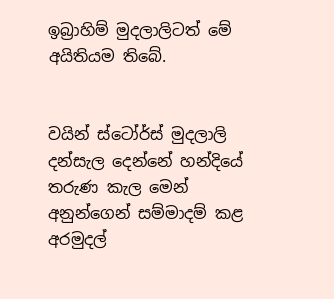ඉබ්‍රාහිම් මුදලාලිටත් මේ අයිතියම තිබේ.


වයින් ස්ටෝර්ස් මුදලාලි දන්සැල දෙන්නේ හන්දියේ තරුණ කැල මෙන් අනුන්ගෙන් සම්මාදම් කළ අරමුදල්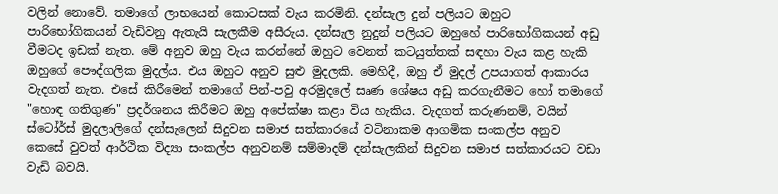වලින් නොවේ. තමාගේ ලාභයෙන් කොටසක් වැය කරමිනි. දන්සැල දුන් පලියට ඔහුට පාරිභෝගිකයන් වැඩිවනු ඇතැයි සැලකීම අසීරුය. දන්සැල නුදුන් පලියට ඔහුහේ පාරිභෝගිකයන් අඩු වීමටද ඉඩක් නැත. මේ අනුව ඔහු වැය කරන්නේ ඔහුට වෙනත් කටයුත්තක් සඳහා වැය කළ හැකි ඔහුගේ පෞද්ගලික මුදල්ය. එය ඔහුට අනුව සුළු මුදලකි. මෙහිදී, ඔහු ඒ මුදල් උපයාගත් ආකාරය වැදගත් නැත. එසේ කිරීමෙන් තමාගේ පින්-පවු අරමුදලේ සෘණ ශේෂය අඩු කරගැනීමට හෝ තමාගේ "හොඳ ගතිගුණ" ප්‍රදර්ශනය කිරීමට ඔහු අපේක්ෂා කළා විය හැකිය. වැදගත් කරුණනම්, වයින් ස්ටෝර්ස් මුදලාලිගේ දන්සැලෙන් සිදුවන සමාජ සත්කාරයේ වටිනාකම ආගමික සංකල්ප අනුව කෙසේ වුවත් ආර්ථික විද්‍යා සංකල්ප අනුවනම් සම්මාදම් දන්සැලකින් සිදුවන සමාජ සත්කාරයට වඩා වැඩි බවයි.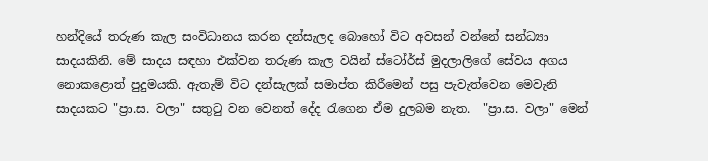හන්දියේ තරුණ කැල සංවිධානය කරන දන්සැලද බොහෝ විට අවසන් වන්නේ සන්ධ්‍යා සාදයකිනි. මේ සාදය සඳහා එක්වන තරුණ කැල වයින් ස්ටෝර්ස් මුදලාලිගේ සේවය අගය නොකළොත් පුදුමයකි. ඇතැම් විට දන්සැලක් සමාප්ත කිරීමෙන් පසු පැවැත්වෙන මෙවැනි සාදයකට "ප්‍රා.ස. වලා" සතුටු වන වෙනත් දේද රැගෙන ඒම දුලබම නැත.  "ප්‍රා.ස. වලා" මෙන්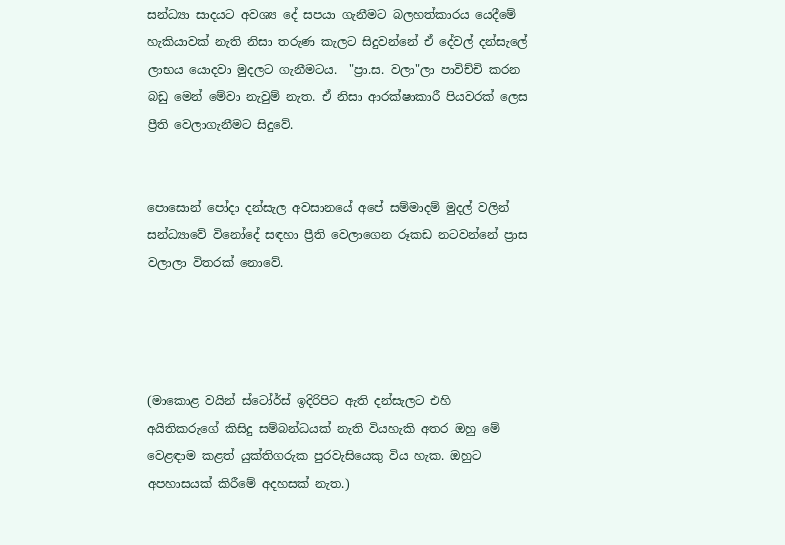සන්ධ්‍යා සාදයට අවශ්‍ය දේ සපයා ගැනීමට බලහත්කාරය යෙදීමේ හැකියාවක් නැති නිසා තරුණ කැලට සිදුවන්නේ ඒ දේවල් දන්සැලේ ලාභය යොදවා මුදලට ගැනීමටය.  "ප්‍රා.ස. වලා"ලා පාවිච්චි කරන බඩු මෙන් මේවා නැවුම් නැත. ඒ නිසා ආරක්ෂාකාරී පියවරක් ලෙස ප්‍රීති වෙලාගැනීමට සිදුවේ.


පොසොන් පෝදා දන්සැල අවසානයේ අපේ සම්මාදම් මුදල් වලින් සන්ධ්‍යාවේ විනෝදේ සඳහා ප්‍රීති වෙලාගෙන රූකඩ නටවන්නේ ප්‍රාස වලාලා විතරක් නොවේ.




(මාකොළ වයින් ස්ටෝර්ස් ඉදිරිපිට ඇති දන්සැලට එහි අයිතිකරුගේ කිසිදු සම්බන්ධයක් නැති වියහැකි අතර ඔහු මේ වෙළඳාම කළත් යුක්තිගරුක පුරවැසියෙකු විය හැක. ඔහුට අපහාසයක් කිරීමේ අදහසක් නැත.)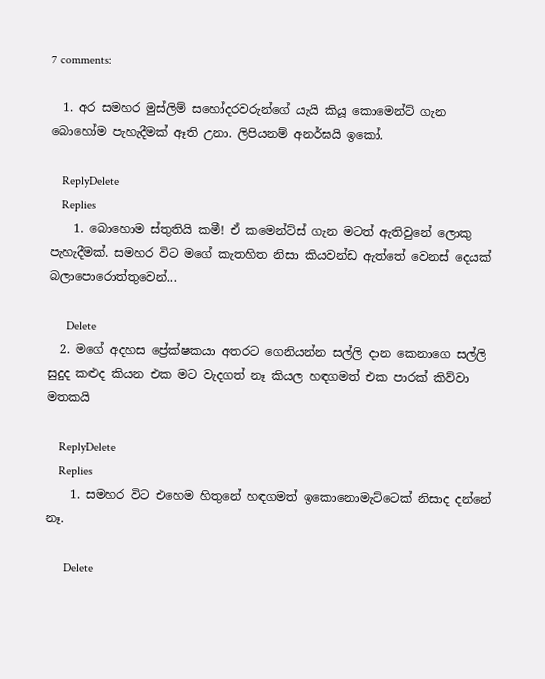7 comments:

  1. අර සමහර මුස්ලිම් සහෝදරවරුන්ගේ යැයි කියූ කොමෙන්ට් ගැන බොහෝම පැහැදීමක් ඈති උනා. ලිපියනම් අනර්ඝයි ඉකෝ.

    ReplyDelete
    Replies
    1. බොහොම ස්තුතියි කමී! ඒ කමෙන්ට්ස් ගැන මටත් ඇතිවුනේ ලොකු පැහැදීමක්. සමහර විට මගේ කැතහිත නිසා කියවන්ඩ ඇත්තේ වෙනස් දෙයක් බලාපොරොත්තුවෙන්...

      Delete
  2. මගේ අදහස ප්‍රේක්ෂකයා අතරට ගෙනියන්න සල්ලි දාන කෙනාගෙ සල්ලි සුදුද කළුද කියන එක මට වැදගත් නෑ කියල හඳගමත් එක පාරක් කිව්වා මතකයි

    ReplyDelete
    Replies
    1. සමහර විට එහෙම හිතුනේ හඳගමත් ඉකොනොමැට්ටෙක් නිසාද දන්නේ නෑ.

      Delete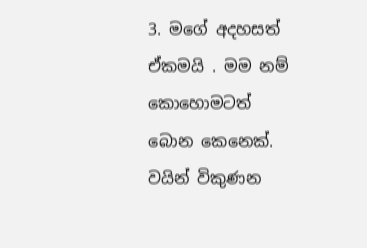3. මගේ අදහසත් ඒකමයි . මම නම් කොහොමටත් බොන කෙනෙක්. වයින් විකුණන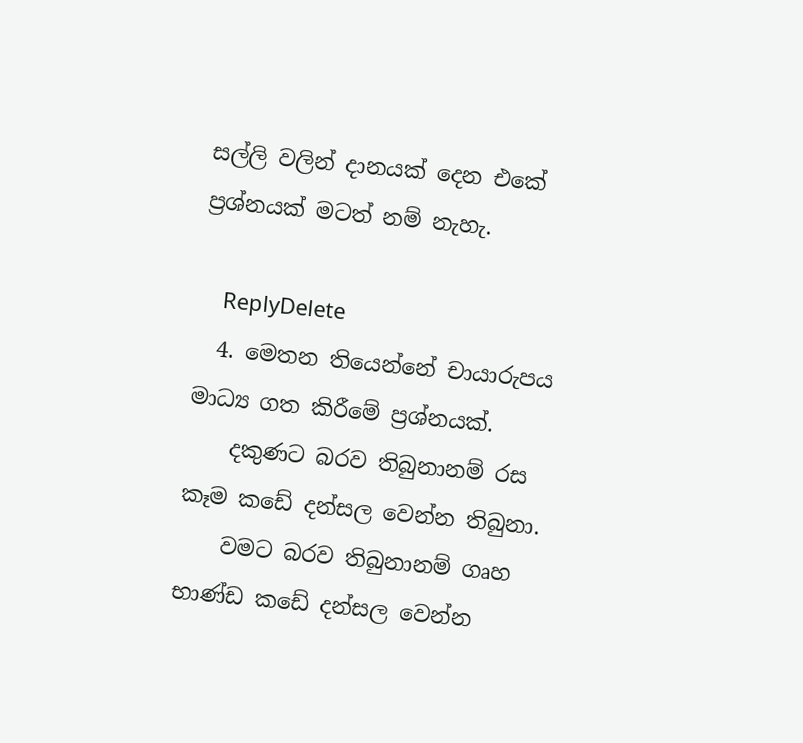සල්ලි වලින් දානයක් දෙන එකේ ප්‍රශ්නයක් මටත් නම් නැහැ.

    ReplyDelete
  4. මෙතන තියෙන්නේ චායාරුපය මාධ්‍ය ගත කිරීමේ ප්‍රශ්නයක්.
    දකුණට බරව තිබුනානම් රස කෑම කඩේ දන්සල වෙන්න තිබුනා.
    වමට බරව තිබුනානම් ගෘහ භාණ්ඩ කඩේ දන්සල වෙන්න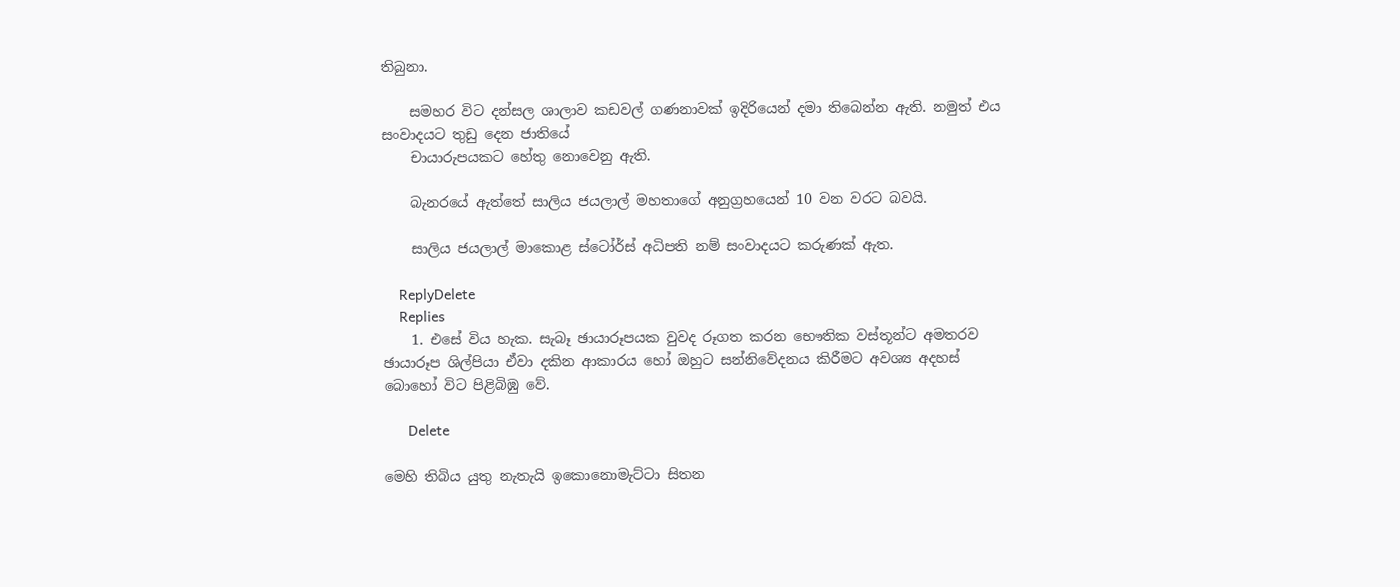තිබුනා.

    සමහර විට දන්සල ශාලාව කඩවල් ගණනාවක් ඉදිරියෙන් දමා තිබෙන්න ඇති. නමුත් එය සංවාදයට තුඩු දෙන ජාතියේ
    චායාරුපයකට හේතු නොවෙනු ඇති.

    බැනරයේ ඇත්තේ සාලිය ජයලාල් මහතාගේ අනුග්‍රහයෙන් 10 වන වරට බවයි.

    සාලිය ජයලාල් මාකොළ ස්ටෝර්ස් අධිපති නම් සංවාදයට කරුණක් ඇත.

    ReplyDelete
    Replies
    1. එසේ විය හැක. සැබෑ ඡායාරූපයක වුවද රූගත කරන භෞතික වස්තූන්ට අමතරව ඡායාරූප ශිල්පියා ඒවා දකින ආකාරය හෝ ඔහුට සන්නිවේදනය කිරීමට අවශ්‍ය අදහස් බොහෝ විට පිළිබිඹු වේ.

      Delete

මෙහි තිබිය යුතු නැතැයි ඉකොනොමැට්ටා සිතන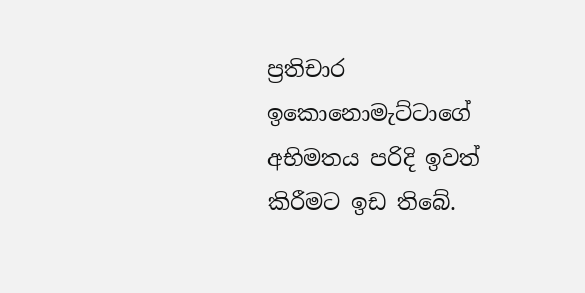ප්‍රතිචාර ඉකොනොමැට්ටාගේ අභිමතය පරිදි ඉවත් කිරීමට ඉඩ තිබේ.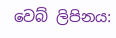වෙබ් ලිපිනය: